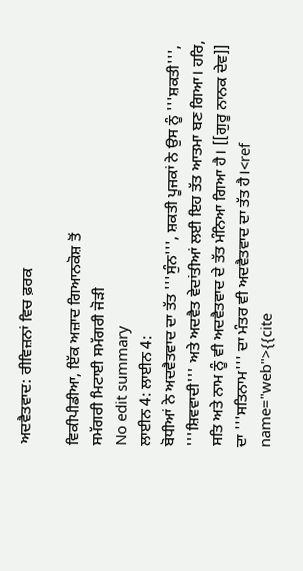ਅਦਵੈਤਵਾਦ: ਰੀਵਿਜ਼ਨਾਂ ਵਿਚ ਫ਼ਰਕ

ਵਿਕੀਪੀਡੀਆ, ਇੱਕ ਅਜ਼ਾਦ ਗਿਆਨਕੋਸ਼ ਤੋਂ
ਸਮੱਗਰੀ ਮਿਟਾਈ ਸਮੱਗਰੀ ਜੋੜੀ
No edit summary
ਲਾਈਨ 4: ਲਾਈਨ 4:
ਬੋਧੀਆਂ ਨੇ ਅਦਵੈਤਵਾਦ ਦਾ ਤੱਤ '''ਸੁੰਨ''', ਸ਼ਕਤੀ ਪੂਜਕਾਂ ਨੇ ਉਸ ਨੂੰ '''ਸ਼ਕਤੀ''', '''ਸ਼ਿਵਵਾਦੀ''' ਅਤੇ ਅਦਵੈਤ ਵੇਦਾਂਤੀਆਂ ਲਈ ਇਹ ਤੱਤ ਆਤਮਾ ਬਣ ਗਿਆ। ਹਰਿ, ਸਤਿ ਅਤੇ ਨਾਮ ਨੂੰ ਵੀ ਅਦਵੈਤਵਾਦ ਦੇ ਤੱਤ ਮੰਨਿਆ ਗਿਆ ਹੈ। [[ਗੁਰੂ ਨਾਨਕ ਦੇਵ]] ਦਾ '''ਸਤਿਨਾਮ''' ਦਾ ਮੰਤਰ ਵੀ ਅਦਵੈਤਵਾਦ ਦਾ ਤੱਤ ਹੈ।<ref name="web">{{cite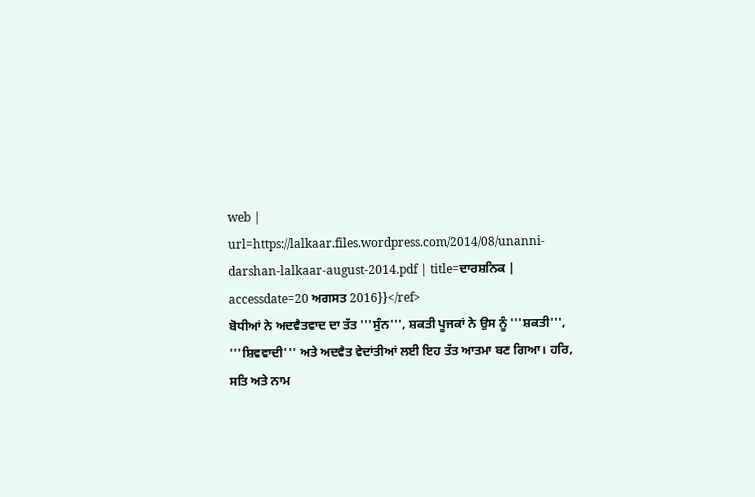web | url=https://lalkaar.files.wordpress.com/2014/08/unanni-darshan-lalkaar-august-2014.pdf | title=ਦਾਰਸ਼ਨਿਕ | accessdate=20 ਅਗਸਤ 2016}}</ref>
ਬੋਧੀਆਂ ਨੇ ਅਦਵੈਤਵਾਦ ਦਾ ਤੱਤ '''ਸੁੰਨ''', ਸ਼ਕਤੀ ਪੂਜਕਾਂ ਨੇ ਉਸ ਨੂੰ '''ਸ਼ਕਤੀ''', '''ਸ਼ਿਵਵਾਦੀ''' ਅਤੇ ਅਦਵੈਤ ਵੇਦਾਂਤੀਆਂ ਲਈ ਇਹ ਤੱਤ ਆਤਮਾ ਬਣ ਗਿਆ। ਹਰਿ, ਸਤਿ ਅਤੇ ਨਾਮ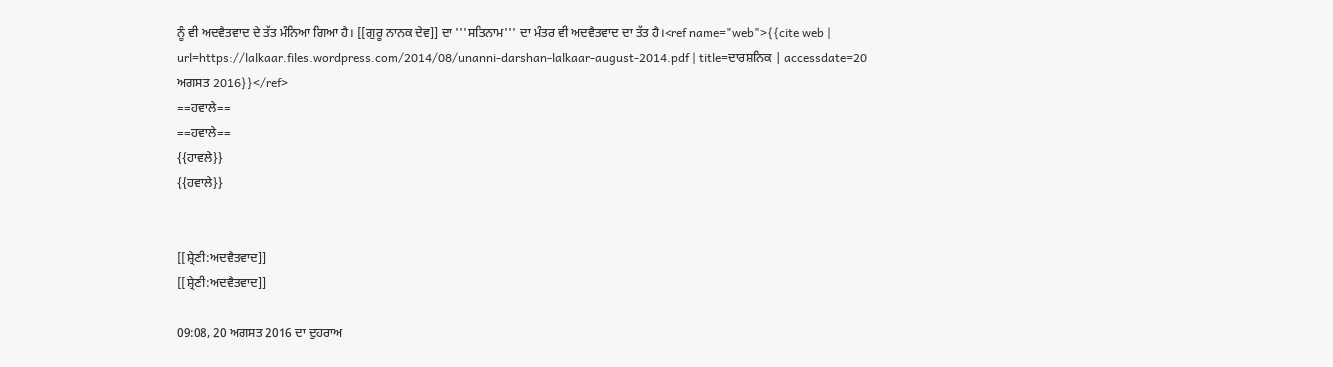ਨੂੰ ਵੀ ਅਦਵੈਤਵਾਦ ਦੇ ਤੱਤ ਮੰਨਿਆ ਗਿਆ ਹੈ। [[ਗੁਰੂ ਨਾਨਕ ਦੇਵ]] ਦਾ '''ਸਤਿਨਾਮ''' ਦਾ ਮੰਤਰ ਵੀ ਅਦਵੈਤਵਾਦ ਦਾ ਤੱਤ ਹੈ।<ref name="web">{{cite web | url=https://lalkaar.files.wordpress.com/2014/08/unanni-darshan-lalkaar-august-2014.pdf | title=ਦਾਰਸ਼ਨਿਕ | accessdate=20 ਅਗਸਤ 2016}}</ref>
==ਹਵਾਲੇ==
==ਹਵਾਲੇ==
{{ਹਾਵਲੇ}}
{{ਹਵਾਲੇ}}


[[ਸ਼੍ਰੇਣੀ:ਅਦਵੈਤਵਾਦ]]
[[ਸ਼੍ਰੇਣੀ:ਅਦਵੈਤਵਾਦ]]

09:08, 20 ਅਗਸਤ 2016 ਦਾ ਦੁਹਰਾਅ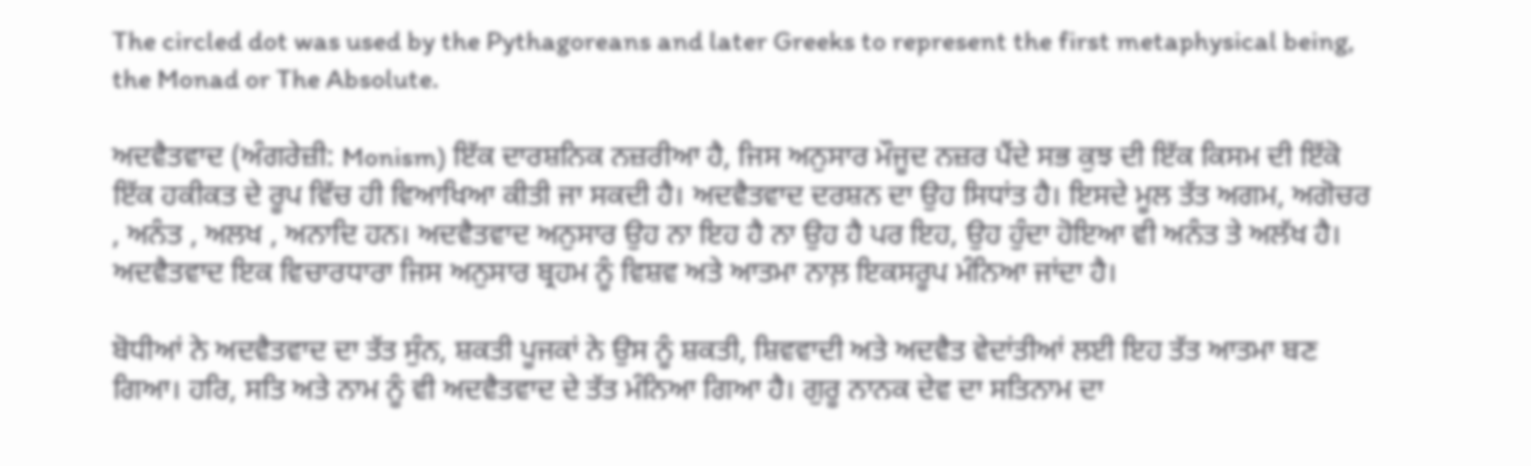The circled dot was used by the Pythagoreans and later Greeks to represent the first metaphysical being, the Monad or The Absolute.

ਅਦਵੈਤਵਾਦ (ਅੰਗਰੇਜ਼ੀ: Monism) ਇੱਕ ਦਾਰਸ਼ਨਿਕ ਨਜ਼ਰੀਆ ਹੈ, ਜਿਸ ਅਨੁਸਾਰ ਮੌਜੂਦ ਨਜ਼ਰ ਪੈਂਦੇ ਸਭ ਕੁਝ ਦੀ ਇੱਕ ਕਿਸਮ ਦੀ ਇੱਕੋ ਇੱਕ ਹਕੀਕਤ ਦੇ ਰੂਪ ਵਿੱਚ ਹੀ ਵਿਆਖਿਆ ਕੀਤੀ ਜਾ ਸਕਦੀ ਹੈ। ਅਦਵੈਤਵਾਦ ਦਰਸ਼ਨ ਦਾ ਉਹ ਸਿਧਾਂਤ ਹੈ। ਇਸਦੇ ਮੂਲ ਤੱਤ ਅਗਮ, ਅਗੋਚਰ , ਅਨੰਤ , ਅਲਖ , ਅਨਾਦਿ ਹਨ। ਅਦਵੈਤਵਾਦ ਅਨੁਸਾਰ ਉਹ ਨਾ ਇਹ ਹੈ ਨਾ ਉਹ ਹੈ ਪਰ ਇਹ, ਉਹ ਹੁੰਦਾ ਹੋਇਆ ਵੀ ਅਨੰਤ ਤੇ ਅਲੱਖ ਹੈ। ਅਦਵੈਤਵਾਦ ਇਕ ਵਿਚਾਰਧਾਰਾ ਜਿਸ ਅਨੁਸਾਰ ਬ੍ਰਹਮ ਨੂੰ ਵਿਸ਼ਵ ਅਤੇ ਆਤਮਾ ਨਾਲ਼ ਇਕਸਰੂਪ ਮੰਨਿਆ ਜਾਂਦਾ ਹੈ।

ਬੋਧੀਆਂ ਨੇ ਅਦਵੈਤਵਾਦ ਦਾ ਤੱਤ ਸੁੰਨ, ਸ਼ਕਤੀ ਪੂਜਕਾਂ ਨੇ ਉਸ ਨੂੰ ਸ਼ਕਤੀ, ਸ਼ਿਵਵਾਦੀ ਅਤੇ ਅਦਵੈਤ ਵੇਦਾਂਤੀਆਂ ਲਈ ਇਹ ਤੱਤ ਆਤਮਾ ਬਣ ਗਿਆ। ਹਰਿ, ਸਤਿ ਅਤੇ ਨਾਮ ਨੂੰ ਵੀ ਅਦਵੈਤਵਾਦ ਦੇ ਤੱਤ ਮੰਨਿਆ ਗਿਆ ਹੈ। ਗੁਰੂ ਨਾਨਕ ਦੇਵ ਦਾ ਸਤਿਨਾਮ ਦਾ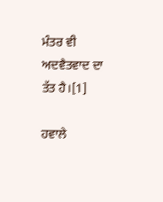ਮੰਤਰ ਵੀ ਅਦਵੈਤਵਾਦ ਦਾ ਤੱਤ ਹੈ।[1]

ਹਵਾਲੇ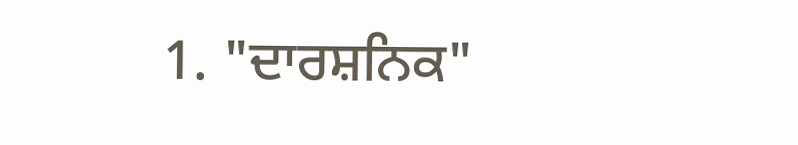1. "ਦਾਰਸ਼ਨਿਕ"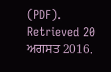(PDF). Retrieved 20 ਅਗਸਤ 2016.